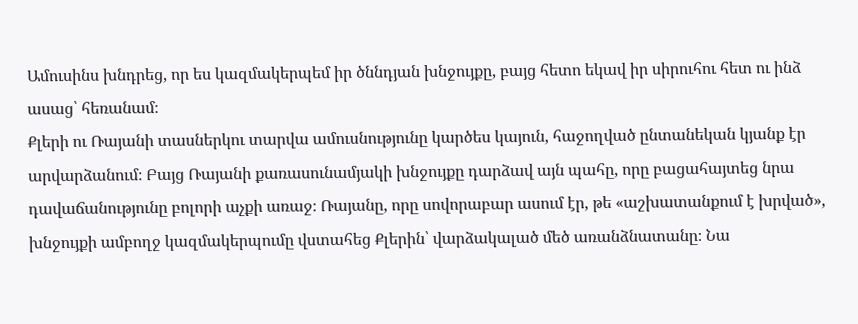Ամուսինս խնդրեց, որ ես կազմակերպեմ իր ծննդյան խնջույքը, բայց հետո եկավ իր սիրուհու հետ ու ինձ ասաց՝ հեռանամ։
Քլերի ու Ռայանի տասներկու տարվա ամուսնությունը կարծես կայուն, հաջողված ընտանեկան կյանք էր արվարձանում։ Բայց Ռայանի քառասունամյակի խնջույքը դարձավ այն պահը, որը բացահայտեց նրա դավաճանությունը բոլորի աչքի առաջ։ Ռայանը, որը սովորաբար ասում էր, թե «աշխատանքում է խրված», խնջույքի ամբողջ կազմակերպումը վստահեց Քլերին՝ վարձակալած մեծ առանձնատանը։ Նա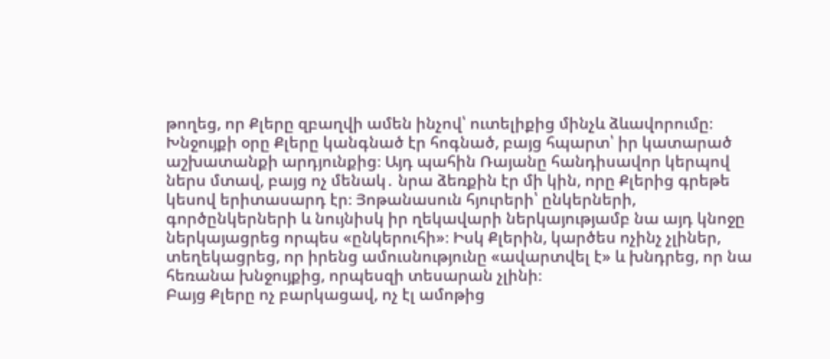թողեց, որ Քլերը զբաղվի ամեն ինչով՝ ուտելիքից մինչև ձևավորումը։
Խնջույքի օրը Քլերը կանգնած էր հոգնած, բայց հպարտ՝ իր կատարած աշխատանքի արդյունքից։ Այդ պահին Ռայանը հանդիսավոր կերպով ներս մտավ, բայց ոչ մենակ․ նրա ձեռքին էր մի կին, որը Քլերից գրեթե կեսով երիտասարդ էր։ Յոթանասուն հյուրերի՝ ընկերների, գործընկերների և նույնիսկ իր ղեկավարի ներկայությամբ նա այդ կնոջը ներկայացրեց որպես «ընկերուհի»։ Իսկ Քլերին, կարծես ոչինչ չլիներ, տեղեկացրեց, որ իրենց ամուսնությունը «ավարտվել է» և խնդրեց, որ նա հեռանա խնջույքից, որպեսզի տեսարան չլինի։
Բայց Քլերը ոչ բարկացավ, ոչ էլ ամոթից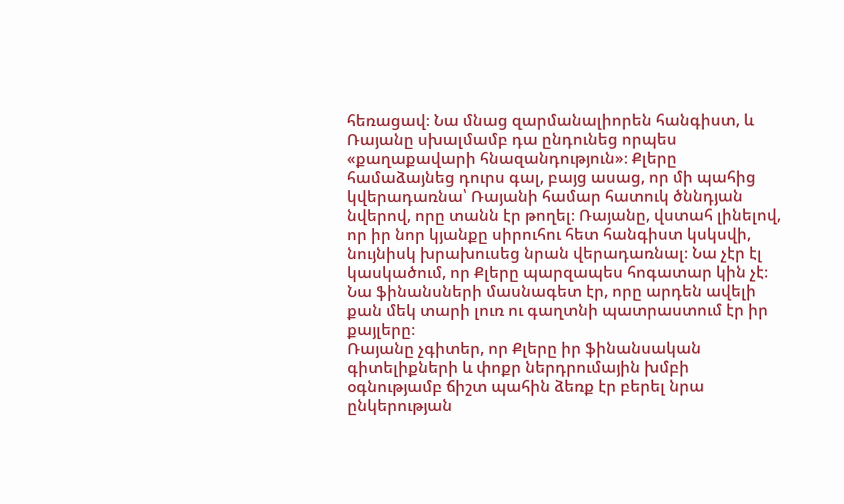հեռացավ։ Նա մնաց զարմանալիորեն հանգիստ, և Ռայանը սխալմամբ դա ընդունեց որպես «քաղաքավարի հնազանդություն»։ Քլերը համաձայնեց դուրս գալ, բայց ասաց, որ մի պահից կվերադառնա՝ Ռայանի համար հատուկ ծննդյան նվերով, որը տանն էր թողել։ Ռայանը, վստահ լինելով, որ իր նոր կյանքը սիրուհու հետ հանգիստ կսկսվի, նույնիսկ խրախուսեց նրան վերադառնալ։ Նա չէր էլ կասկածում, որ Քլերը պարզապես հոգատար կին չէ։ Նա ֆինանսների մասնագետ էր, որը արդեն ավելի քան մեկ տարի լուռ ու գաղտնի պատրաստում էր իր քայլերը։
Ռայանը չգիտեր, որ Քլերը իր ֆինանսական գիտելիքների և փոքր ներդրումային խմբի օգնությամբ ճիշտ պահին ձեռք էր բերել նրա ընկերության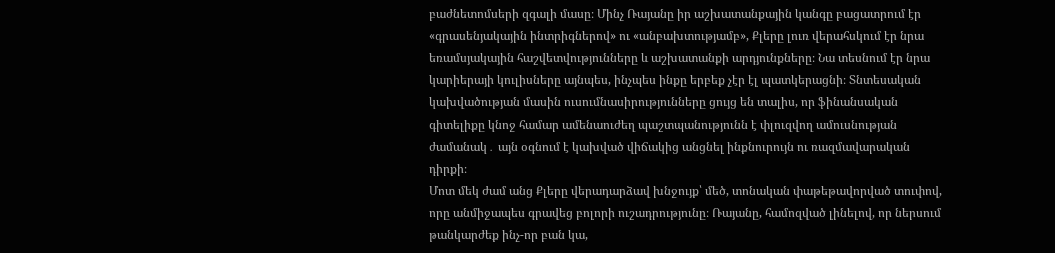բաժնետոմսերի զգալի մասը։ Մինչ Ռայանը իր աշխատանքային կանգը բացատրում էր «գրասենյակային ինտրիգներով» ու «անբախտությամբ», Քլերը լուռ վերահսկում էր նրա եռամսյակային հաշվետվությունները և աշխատանքի արդյունքները։ Նա տեսնում էր նրա կարիերայի կուլիսները այնպես, ինչպես ինքը երբեք չէր էլ պատկերացնի։ Տնտեսական կախվածության մասին ուսումնասիրությունները ցույց են տալիս, որ ֆինանսական գիտելիքը կնոջ համար ամենաուժեղ պաշտպանությունն է փլուզվող ամուսնության ժամանակ․ այն օգնում է կախված վիճակից անցնել ինքնուրույն ու ռազմավարական դիրքի։
Մոտ մեկ ժամ անց Քլերը վերադարձավ խնջույք՝ մեծ, տոնական փաթեթավորված տուփով, որը անմիջապես գրավեց բոլորի ուշադրությունը։ Ռայանը, համոզված լինելով, որ ներսում թանկարժեք ինչ-որ բան կա,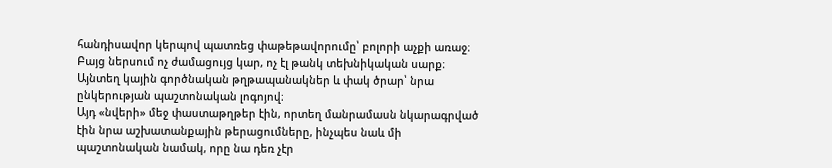հանդիսավոր կերպով պատռեց փաթեթավորումը՝ բոլորի աչքի առաջ։ Բայց ներսում ոչ ժամացույց կար, ոչ էլ թանկ տեխնիկական սարք։ Այնտեղ կային գործնական թղթապանակներ և փակ ծրար՝ նրա ընկերության պաշտոնական լոգոյով։
Այդ «նվերի» մեջ փաստաթղթեր էին, որտեղ մանրամասն նկարագրված էին նրա աշխատանքային թերացումները, ինչպես նաև մի պաշտոնական նամակ, որը նա դեռ չէր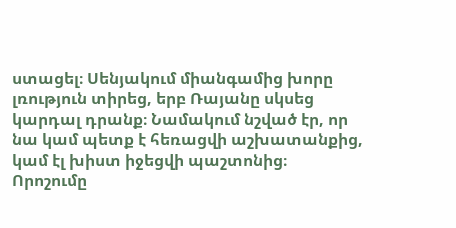ստացել։ Սենյակում միանգամից խորը լռություն տիրեց, երբ Ռայանը սկսեց կարդալ դրանք։ Նամակում նշված էր, որ նա կամ պետք է հեռացվի աշխատանքից, կամ էլ խիստ իջեցվի պաշտոնից։ Որոշումը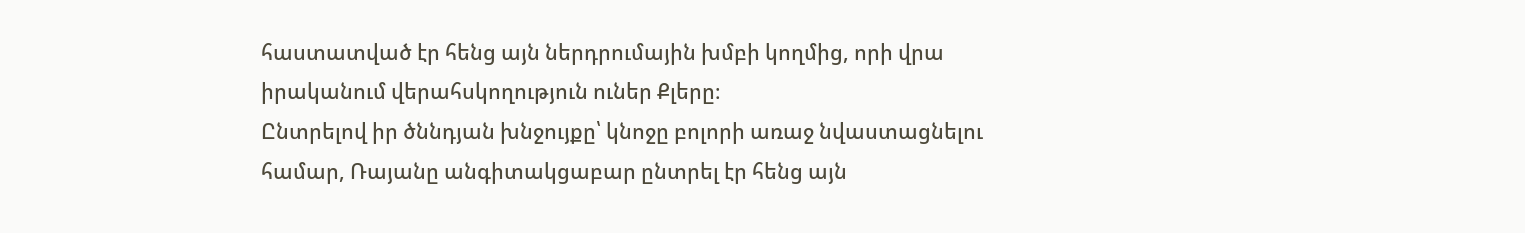հաստատված էր հենց այն ներդրումային խմբի կողմից, որի վրա իրականում վերահսկողություն ուներ Քլերը։
Ընտրելով իր ծննդյան խնջույքը՝ կնոջը բոլորի առաջ նվաստացնելու համար, Ռայանը անգիտակցաբար ընտրել էր հենց այն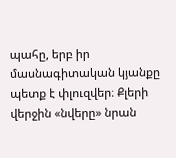պահը, երբ իր մասնագիտական կյանքը պետք է փլուզվեր։ Քլերի վերջին «նվերը» նրան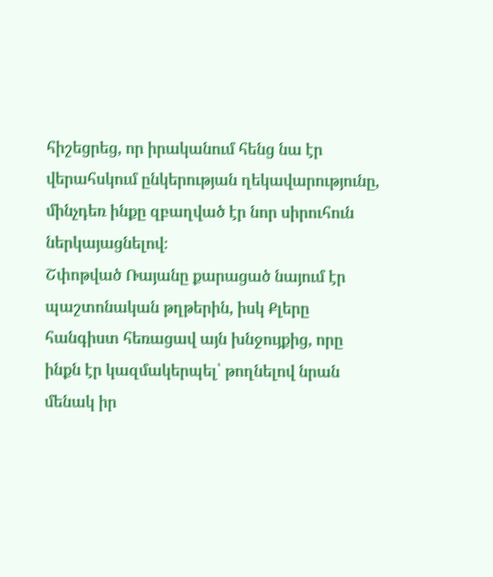հիշեցրեց, որ իրականում հենց նա էր վերահսկում ընկերության ղեկավարությունը, մինչդեռ ինքը զբաղված էր նոր սիրուհուն ներկայացնելով։
Շփոթված Ռայանը քարացած նայում էր պաշտոնական թղթերին, իսկ Քլերը հանգիստ հեռացավ այն խնջույքից, որը ինքն էր կազմակերպել՝ թողնելով նրան մենակ իր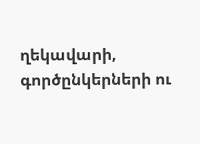ղեկավարի, գործընկերների ու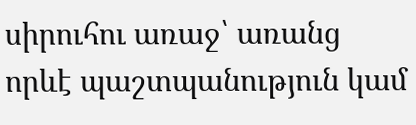սիրուհու առաջ՝ առանց որևէ պաշտպանություն կամ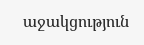աջակցություն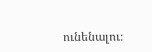ունենալու։